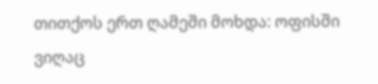თითქოს ერთ ღამეში მოხდა: ოფისში ვიღაც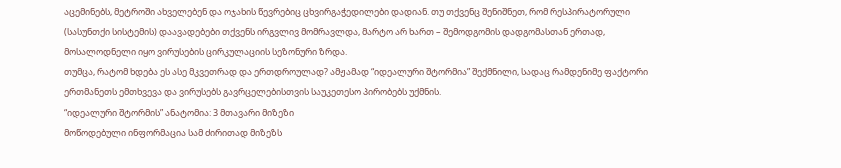აცემინებს, მეტროში ახველებენ და ოჯახის წევრებიც ცხვირგაჭედილები დადიან. თუ თქვენც შენიშნეთ, რომ რესპირატორული (სასუნთქი სისტემის) დაავადებები თქვენს ირგვლივ მომრავლდა, მარტო არ ხართ – შემოდგომის დადგომასთან ერთად, მოსალოდნელი იყო ვირუსების ცირკულაციის სეზონური ზრდა.
თუმცა, რატომ ხდება ეს ასე მკვეთრად და ერთდროულად? ამჟამად “იდეალური შტორმია” შექმნილი, სადაც რამდენიმე ფაქტორი ერთმანეთს ემთხვევა და ვირუსებს გავრცელებისთვის საუკეთესო პირობებს უქმნის.
“იდეალური შტორმის” ანატომია: 3 მთავარი მიზეზი
მოწოდებული ინფორმაცია სამ ძირითად მიზეზს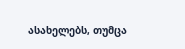ასახელებს, თუმცა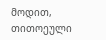მოდით, თითოეული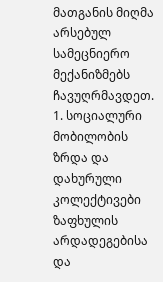მათგანის მიღმა არსებულ სამეცნიერო მექანიზმებს ჩავუღრმავდეთ.
1. სოციალური მობილობის ზრდა და დახურული კოლექტივები
ზაფხულის არდადეგებისა და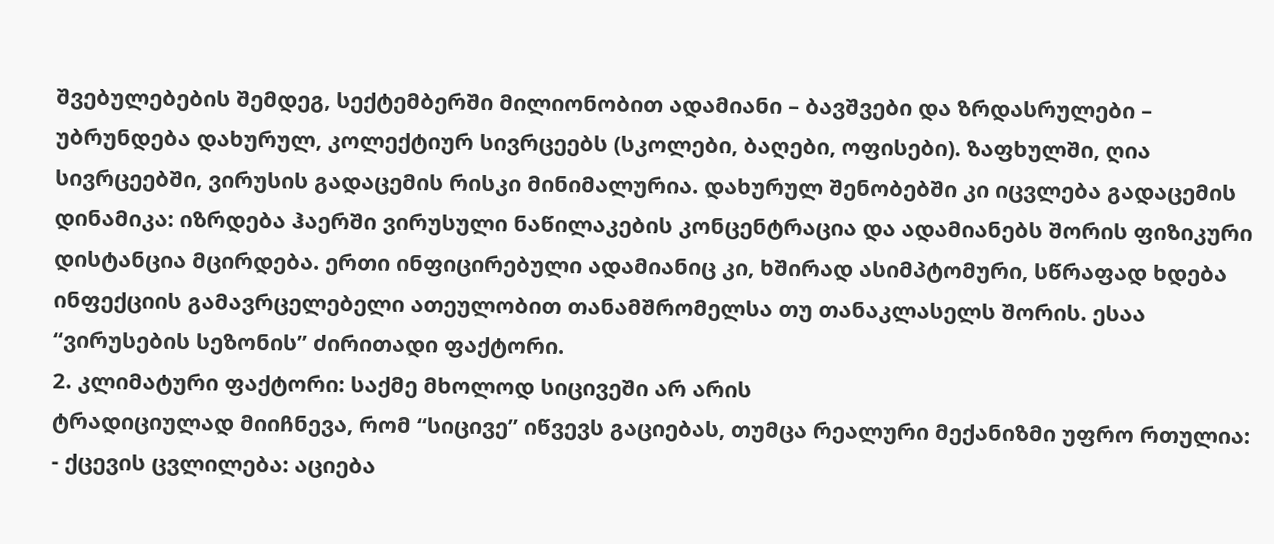შვებულებების შემდეგ, სექტემბერში მილიონობით ადამიანი – ბავშვები და ზრდასრულები – უბრუნდება დახურულ, კოლექტიურ სივრცეებს (სკოლები, ბაღები, ოფისები). ზაფხულში, ღია სივრცეებში, ვირუსის გადაცემის რისკი მინიმალურია. დახურულ შენობებში კი იცვლება გადაცემის დინამიკა: იზრდება ჰაერში ვირუსული ნაწილაკების კონცენტრაცია და ადამიანებს შორის ფიზიკური დისტანცია მცირდება. ერთი ინფიცირებული ადამიანიც კი, ხშირად ასიმპტომური, სწრაფად ხდება ინფექციის გამავრცელებელი ათეულობით თანამშრომელსა თუ თანაკლასელს შორის. ესაა “ვირუსების სეზონის” ძირითადი ფაქტორი.
2. კლიმატური ფაქტორი: საქმე მხოლოდ სიცივეში არ არის
ტრადიციულად მიიჩნევა, რომ “სიცივე” იწვევს გაციებას, თუმცა რეალური მექანიზმი უფრო რთულია:
- ქცევის ცვლილება: აციება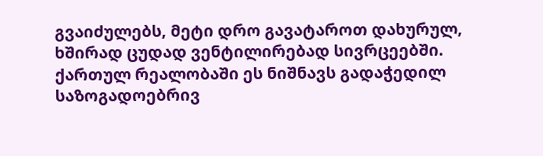გვაიძულებს, მეტი დრო გავატაროთ დახურულ, ხშირად ცუდად ვენტილირებად სივრცეებში. ქართულ რეალობაში ეს ნიშნავს გადაჭედილ საზოგადოებრივ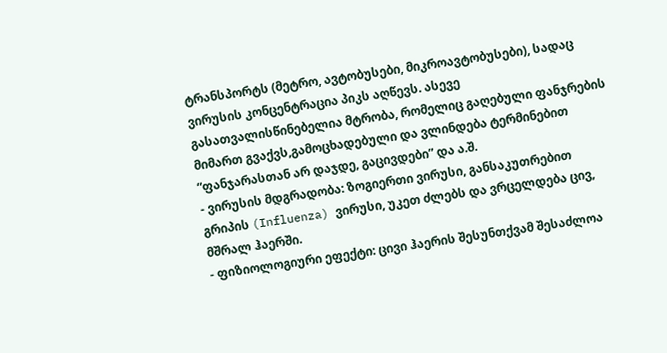ტრანსპორტს (მეტრო, ავტობუსები, მიკროავტობუსები), სადაც ვირუსის კონცენტრაცია პიკს აღწევს. ასევე გასათვალისწინებელია მტრობა, რომელიც გაღებული ფანჯრების მიმართ გვაქვს,გამოცხადებული და ვლინდება ტერმინებით “ფანჯარასთან არ დაჯდე, გაცივდები” და ა.შ.
- ვირუსის მდგრადობა: ზოგიერთი ვირუსი, განსაკუთრებით გრიპის (Influenza) ვირუსი, უკეთ ძლებს და ვრცელდება ცივ, მშრალ ჰაერში.
- ფიზიოლოგიური ეფექტი: ცივი ჰაერის შესუნთქვამ შესაძლოა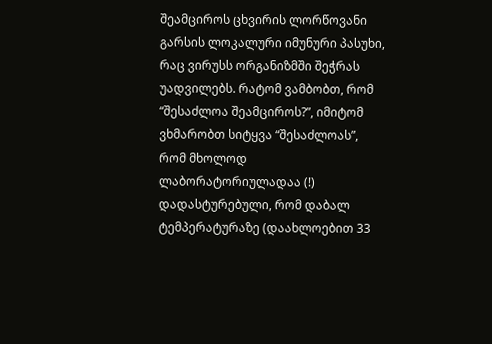შეამციროს ცხვირის ლორწოვანი გარსის ლოკალური იმუნური პასუხი, რაც ვირუსს ორგანიზმში შეჭრას უადვილებს. რატომ ვამბობთ, რომ “შესაძლოა შეამციროს?”, იმიტომ ვხმარობთ სიტყვა “შესაძლოას”, რომ მხოლოდ ლაბორატორიულადაა (!) დადასტურებული, რომ დაბალ ტემპერატურაზე (დაახლოებით 33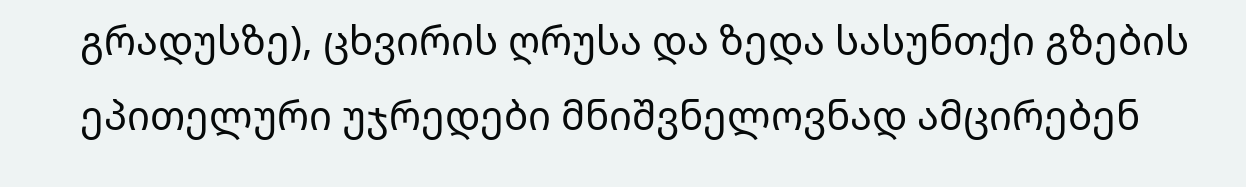გრადუსზე), ცხვირის ღრუსა და ზედა სასუნთქი გზების ეპითელური უჯრედები მნიშვნელოვნად ამცირებენ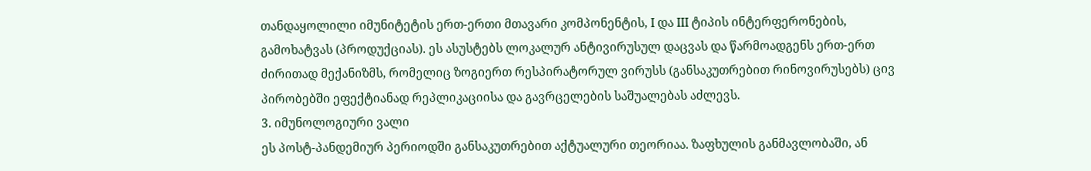თანდაყოლილი იმუნიტეტის ერთ-ერთი მთავარი კომპონენტის, I და III ტიპის ინტერფერონების, გამოხატვას (პროდუქციას). ეს ასუსტებს ლოკალურ ანტივირუსულ დაცვას და წარმოადგენს ერთ-ერთ ძირითად მექანიზმს, რომელიც ზოგიერთ რესპირატორულ ვირუსს (განსაკუთრებით რინოვირუსებს) ცივ პირობებში ეფექტიანად რეპლიკაციისა და გავრცელების საშუალებას აძლევს.
3. იმუნოლოგიური ვალი
ეს პოსტ-პანდემიურ პერიოდში განსაკუთრებით აქტუალური თეორიაა. ზაფხულის განმავლობაში, ან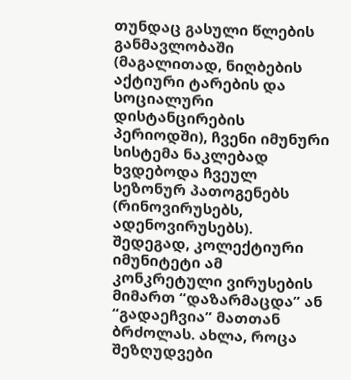თუნდაც გასული წლების განმავლობაში (მაგალითად, ნიღბების აქტიური ტარების და სოციალური დისტანცირების პერიოდში), ჩვენი იმუნური სისტემა ნაკლებად ხვდებოდა ჩვეულ სეზონურ პათოგენებს (რინოვირუსებს, ადენოვირუსებს). შედეგად, კოლექტიური იმუნიტეტი ამ კონკრეტული ვირუსების მიმართ “დაზარმაცდა” ან “გადაეჩვია” მათთან ბრძოლას. ახლა, როცა შეზღუდვები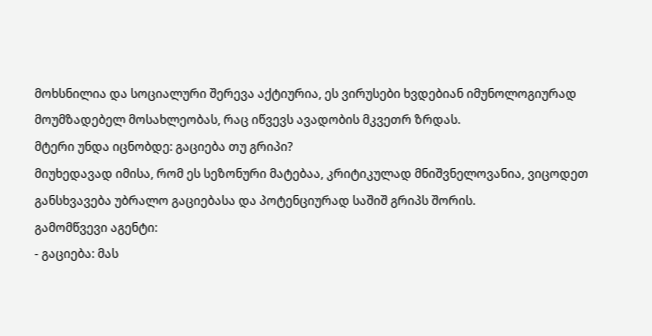მოხსნილია და სოციალური შერევა აქტიურია, ეს ვირუსები ხვდებიან იმუნოლოგიურად მოუმზადებელ მოსახლეობას, რაც იწვევს ავადობის მკვეთრ ზრდას.
მტერი უნდა იცნობდე: გაციება თუ გრიპი?
მიუხედავად იმისა, რომ ეს სეზონური მატებაა, კრიტიკულად მნიშვნელოვანია, ვიცოდეთ განსხვავება უბრალო გაციებასა და პოტენციურად საშიშ გრიპს შორის.
გამომწვევი აგენტი:
- გაციება: მას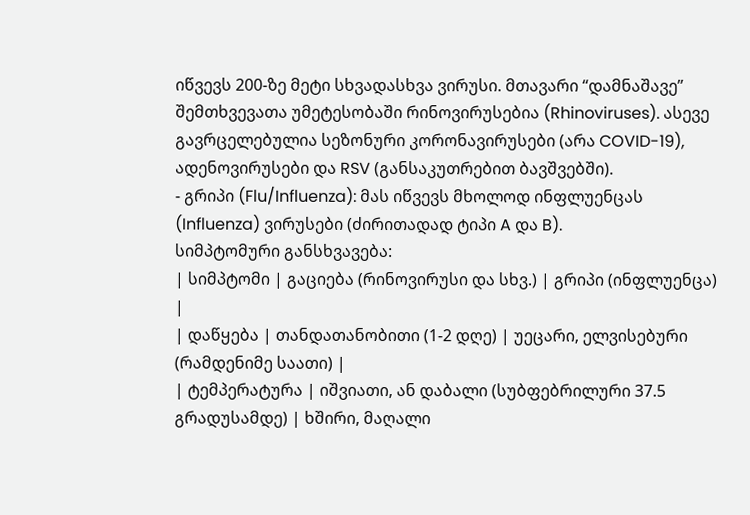იწვევს 200-ზე მეტი სხვადასხვა ვირუსი. მთავარი “დამნაშავე” შემთხვევათა უმეტესობაში რინოვირუსებია (Rhinoviruses). ასევე გავრცელებულია სეზონური კორონავირუსები (არა COVID-19), ადენოვირუსები და RSV (განსაკუთრებით ბავშვებში).
- გრიპი (Flu/Influenza): მას იწვევს მხოლოდ ინფლუენცას (Influenza) ვირუსები (ძირითადად ტიპი A და B).
სიმპტომური განსხვავება:
| სიმპტომი | გაციება (რინოვირუსი და სხვ.) | გრიპი (ინფლუენცა) |
| დაწყება | თანდათანობითი (1-2 დღე) | უეცარი, ელვისებური (რამდენიმე საათი) |
| ტემპერატურა | იშვიათი, ან დაბალი (სუბფებრილური 37.5 გრადუსამდე) | ხშირი, მაღალი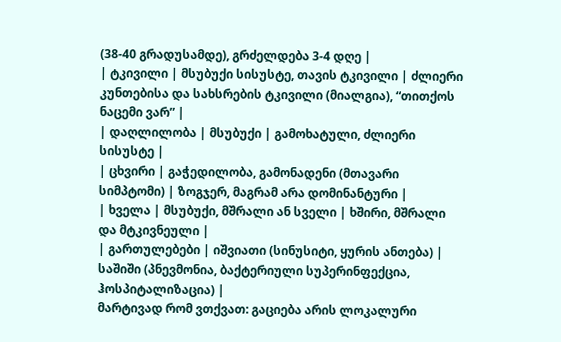(38-40 გრადუსამდე), გრძელდება 3-4 დღე |
| ტკივილი | მსუბუქი სისუსტე, თავის ტკივილი | ძლიერი კუნთებისა და სახსრების ტკივილი (მიალგია), “თითქოს ნაცემი ვარ” |
| დაღლილობა | მსუბუქი | გამოხატული, ძლიერი სისუსტე |
| ცხვირი | გაჭედილობა, გამონადენი (მთავარი სიმპტომი) | ზოგჯერ, მაგრამ არა დომინანტური |
| ხველა | მსუბუქი, მშრალი ან სველი | ხშირი, მშრალი და მტკივნეული |
| გართულებები | იშვიათი (სინუსიტი, ყურის ანთება) | საშიში (პნევმონია, ბაქტერიული სუპერინფექცია, ჰოსპიტალიზაცია) |
მარტივად რომ ვთქვათ: გაციება არის ლოკალური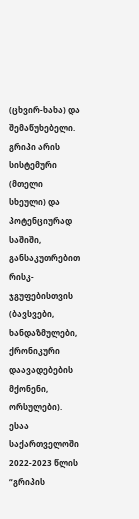(ცხვირ-ხახა) და შემაწუხებელი. გრიპი არის სისტემური (მთელი სხეული) და პოტენციურად საშიში, განსაკუთრებით რისკ-ჯგუფებისთვის (ბავსვები, ხანდაზმულები, ქრონიკური დაავადებების მქონენი, ორსულები).
ესაა საქართველოში 2022-2023 წლის “გრიპის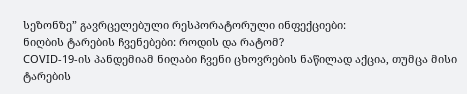სეზონზე” გავრცელებული რესპორატორული ინფექციები:
ნიღბის ტარების ჩვენებები: როდის და რატომ?
COVID-19-ის პანდემიამ ნიღაბი ჩვენი ცხოვრების ნაწილად აქცია, თუმცა მისი ტარების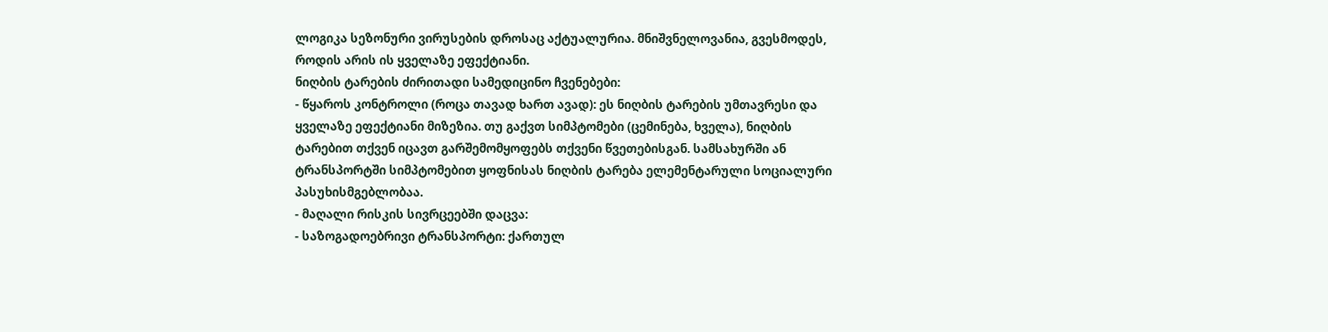ლოგიკა სეზონური ვირუსების დროსაც აქტუალურია. მნიშვნელოვანია, გვესმოდეს, როდის არის ის ყველაზე ეფექტიანი.
ნიღბის ტარების ძირითადი სამედიცინო ჩვენებები:
- წყაროს კონტროლი (როცა თავად ხართ ავად): ეს ნიღბის ტარების უმთავრესი და ყველაზე ეფექტიანი მიზეზია. თუ გაქვთ სიმპტომები (ცემინება, ხველა), ნიღბის ტარებით თქვენ იცავთ გარშემომყოფებს თქვენი წვეთებისგან. სამსახურში ან ტრანსპორტში სიმპტომებით ყოფნისას ნიღბის ტარება ელემენტარული სოციალური პასუხისმგებლობაა.
- მაღალი რისკის სივრცეებში დაცვა:
- საზოგადოებრივი ტრანსპორტი: ქართულ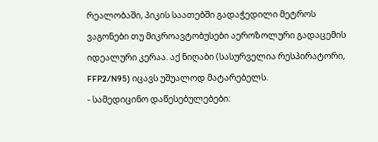რეალობაში, პიკის საათებში გადაჭედილი მეტროს ვაგონები თუ მიკროავტობუსები აეროზოლური გადაცემის იდეალური კერაა. აქ ნიღაბი (სასურველია რესპირატორი, FFP2/N95) იცავს უშუალოდ მატარებელს.
- სამედიცინო დაწესებულებები: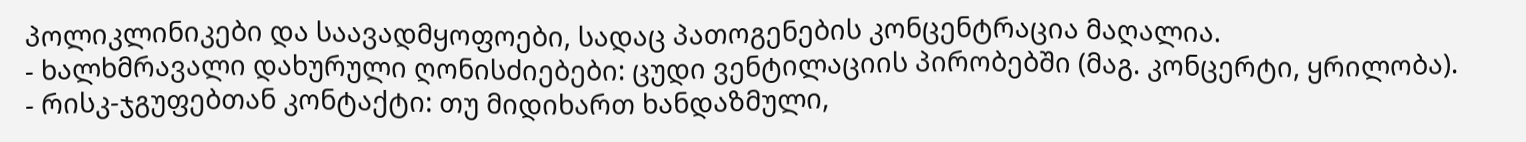პოლიკლინიკები და საავადმყოფოები, სადაც პათოგენების კონცენტრაცია მაღალია.
- ხალხმრავალი დახურული ღონისძიებები: ცუდი ვენტილაციის პირობებში (მაგ. კონცერტი, ყრილობა).
- რისკ-ჯგუფებთან კონტაქტი: თუ მიდიხართ ხანდაზმული,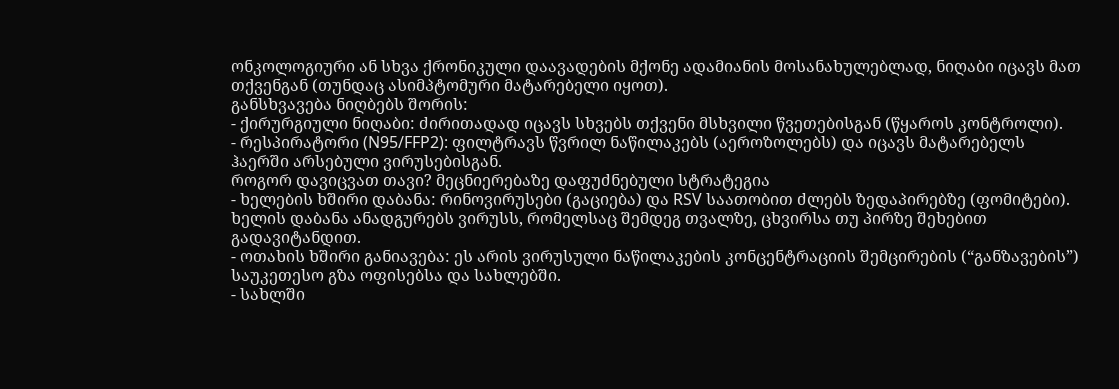ონკოლოგიური ან სხვა ქრონიკული დაავადების მქონე ადამიანის მოსანახულებლად, ნიღაბი იცავს მათ თქვენგან (თუნდაც ასიმპტომური მატარებელი იყოთ).
განსხვავება ნიღბებს შორის:
- ქირურგიული ნიღაბი: ძირითადად იცავს სხვებს თქვენი მსხვილი წვეთებისგან (წყაროს კონტროლი).
- რესპირატორი (N95/FFP2): ფილტრავს წვრილ ნაწილაკებს (აეროზოლებს) და იცავს მატარებელს ჰაერში არსებული ვირუსებისგან.
როგორ დავიცვათ თავი? მეცნიერებაზე დაფუძნებული სტრატეგია
- ხელების ხშირი დაბანა: რინოვირუსები (გაციება) და RSV საათობით ძლებს ზედაპირებზე (ფომიტები). ხელის დაბანა ანადგურებს ვირუსს, რომელსაც შემდეგ თვალზე, ცხვირსა თუ პირზე შეხებით გადავიტანდით.
- ოთახის ხშირი განიავება: ეს არის ვირუსული ნაწილაკების კონცენტრაციის შემცირების (“განზავების”) საუკეთესო გზა ოფისებსა და სახლებში.
- სახლში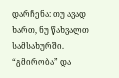დარჩენა: თუ ავად ხართ, ნუ წახვალთ სამსახურში. “გმირობა” და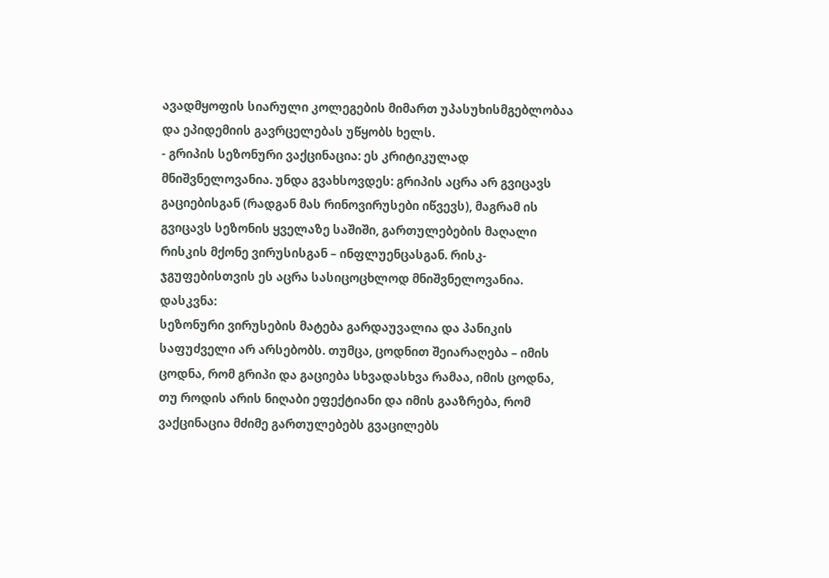ავადმყოფის სიარული კოლეგების მიმართ უპასუხისმგებლობაა და ეპიდემიის გავრცელებას უწყობს ხელს.
- გრიპის სეზონური ვაქცინაცია: ეს კრიტიკულად მნიშვნელოვანია. უნდა გვახსოვდეს: გრიპის აცრა არ გვიცავს გაციებისგან (რადგან მას რინოვირუსები იწვევს), მაგრამ ის გვიცავს სეზონის ყველაზე საშიში, გართულებების მაღალი რისკის მქონე ვირუსისგან – ინფლუენცასგან. რისკ-ჯგუფებისთვის ეს აცრა სასიცოცხლოდ მნიშვნელოვანია.
დასკვნა:
სეზონური ვირუსების მატება გარდაუვალია და პანიკის საფუძველი არ არსებობს. თუმცა, ცოდნით შეიარაღება – იმის ცოდნა, რომ გრიპი და გაციება სხვადასხვა რამაა, იმის ცოდნა, თუ როდის არის ნიღაბი ეფექტიანი და იმის გააზრება, რომ ვაქცინაცია მძიმე გართულებებს გვაცილებს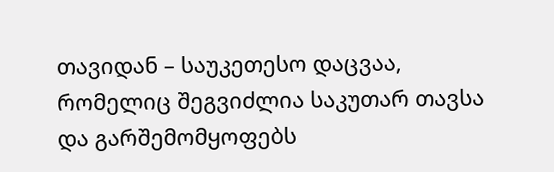თავიდან – საუკეთესო დაცვაა, რომელიც შეგვიძლია საკუთარ თავსა და გარშემომყოფებს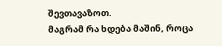შევთავაზოთ.
მაგრამ რა ხდება მაშინ, როცა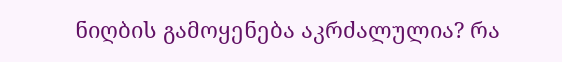ნიღბის გამოყენება აკრძალულია? რა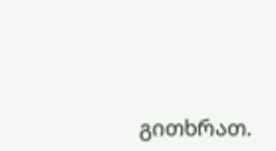გითხრათ.